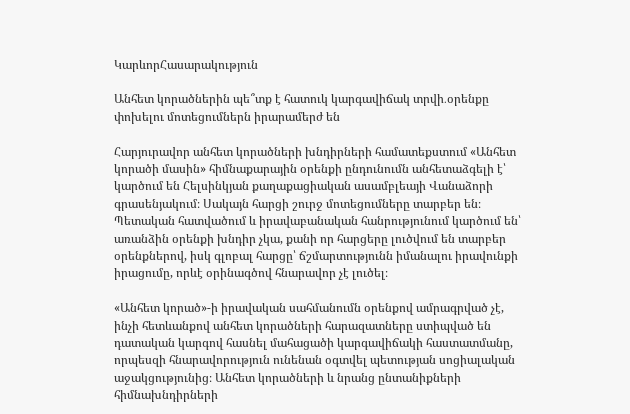ԿարևորՀասարակություն

Անհետ կորածներին պե՞տք է հատուկ կարգավիճակ տրվի․օրենքը փոխելու մոտեցումներն իրարամերժ են

Հարյուրավոր անհետ կորածների խնդիրների համատեքստում «Անհետ կորածի մասին» հիմնաքարային օրենքի ընդունումն անհետաձգելի է՝ կարծում են Հելսինկյան քաղաքացիական ասամբլեայի Վանաձորի գրասենյակում։ Սակայն հարցի շուրջ մոտեցումները տարբեր են։ Պետական հատվածում և իրավաբանական հանրությունում կարծում են՝ առանձին օրենքի խնդիր չկա, քանի որ հարցերը լուծվում են տարբեր օրենքներով, իսկ գլոբալ հարցը՝ ճշմարտությունն իմանալու իրավունքի իրացումը, որևէ օրինագծով հնարավոր չէ լուծել։

«Անհետ կորած»-ի իրավական սահմանումն օրենքով ամրագրված չէ, ինչի հետևանքով անհետ կորածների հարազատները ստիպված են դատական կարգով հասնել մահացածի կարգավիճակի հաստատմանը, որպեսզի հնարավորություն ունենան օգտվել պետության սոցիալական աջակցությունից։ Անհետ կորածների և նրանց ընտանիքների հիմնախնդիրների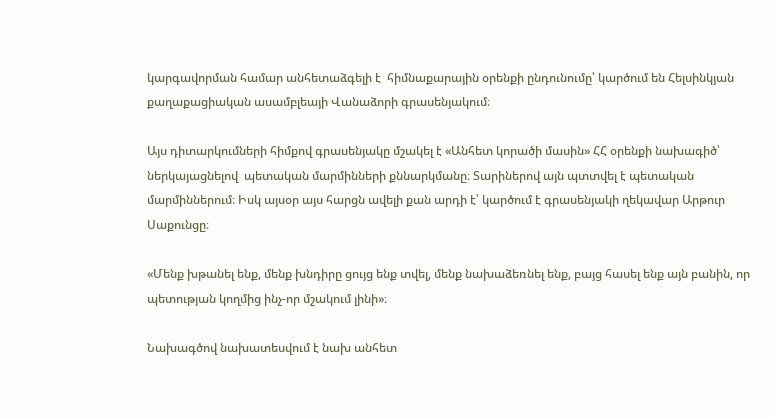կարգավորման համար անհետաձգելի է  հիմնաքարային օրենքի ընդունումը՝ կարծում են Հելսինկյան քաղաքացիական ասամբլեայի Վանաձորի գրասենյակում։

Այս դիտարկումների հիմքով գրասենյակը մշակել է «Անհետ կորածի մասին» ՀՀ օրենքի նախագիծ՝ ներկայացնելով  պետական մարմինների քննարկմանը։ Տարիներով այն պտտվել է պետական մարմիններում։ Իսկ այսօր այս հարցն ավելի քան արդի է՝ կարծում է գրասենյակի ղեկավար Արթուր Սաքունցը։

«Մենք խթանել ենք, մենք խնդիրը ցույց ենք տվել, մենք նախաձեռնել ենք, բայց հասել ենք այն բանին, որ պետության կողմից ինչ-որ մշակում լինի»։

Նախագծով նախատեսվում է նախ անհետ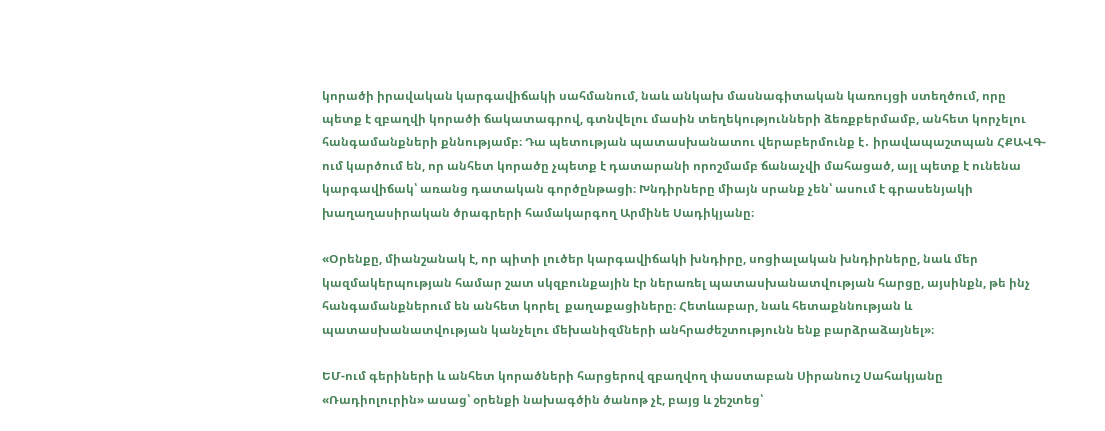կորածի իրավական կարգավիճակի սահմանում, նաև անկախ մասնագիտական կառույցի ստեղծում, որը պետք է զբաղվի կորածի ճակատագրով, գտնվելու մասին տեղեկությունների ձեռքբերմամբ, անհետ կորչելու հանգամանքների քննությամբ։ Դա պետության պատասխանատու վերաբերմունք է․ իրավապաշտպան ՀՔԱՎԳ-ում կարծում են, որ անհետ կորածը չպետք է դատարանի որոշմամբ ճանաչվի մահացած, այլ պետք է ունենա կարգավիճակ՝ առանց դատական գործընթացի։ Խնդիրները միայն սրանք չեն՝ ասում է գրասենյակի խաղաղասիրական ծրագրերի համակարգող Արմինե Սադիկյանը։

«Օրենքը, միանշանակ է, որ պիտի լուծեր կարգավիճակի խնդիրը, սոցիալական խնդիրները, նաև մեր կազմակերպության համար շատ սկզբունքային էր ներառել պատասխանատվության հարցը, այսինքն, թե ինչ հանգամանքներում են անհետ կորել  քաղաքացիները։ Հետևաբար, նաև հետաքննության և պատասխանատվության կանչելու մեխանիզմների անհրաժեշտությունն ենք բարձրաձայնել»։

ԵՄ-ում գերիների և անհետ կորածների հարցերով զբաղվող փաստաբան Սիրանուշ Սահակյանը «Ռադիոլուրին» ասաց՝ օրենքի նախագծին ծանոթ չէ, բայց և շեշտեց՝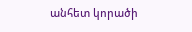անհետ կորածի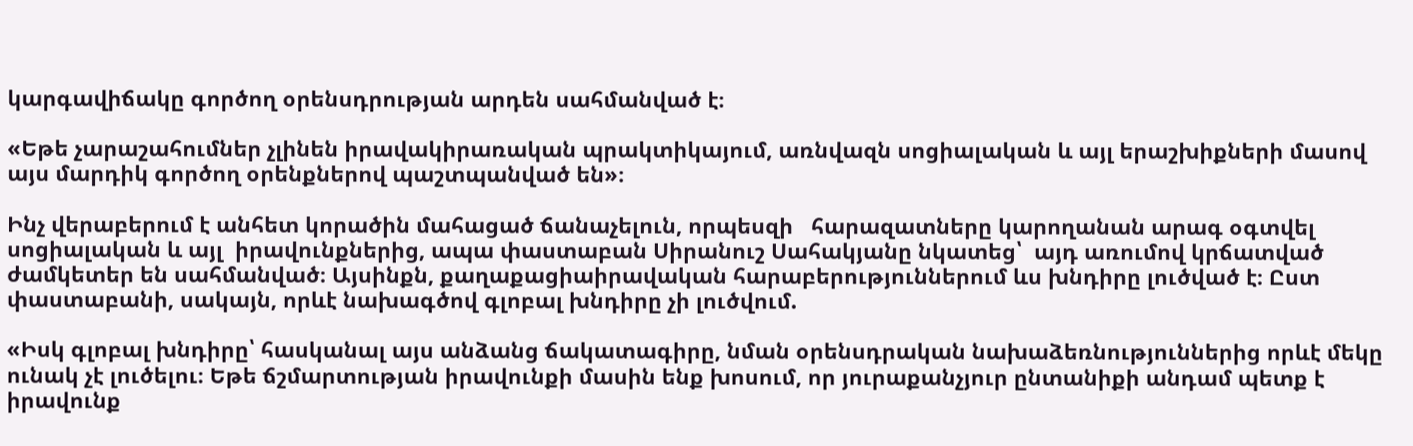կարգավիճակը գործող օրենսդրության արդեն սահմանված է։

«Եթե չարաշահումներ չլինեն իրավակիրառական պրակտիկայում, առնվազն սոցիալական և այլ երաշխիքների մասով այս մարդիկ գործող օրենքներով պաշտպանված են»։

Ինչ վերաբերում է անհետ կորածին մահացած ճանաչելուն, որպեսզի   հարազատները կարողանան արագ օգտվել սոցիալական և այլ  իրավունքներից, ապա փաստաբան Սիրանուշ Սահակյանը նկատեց՝  այդ առումով կրճատված ժամկետեր են սահմանված։ Այսինքն, քաղաքացիաիրավական հարաբերություններում ևս խնդիրը լուծված է։ Ըստ փաստաբանի, սակայն, որևէ նախագծով գլոբալ խնդիրը չի լուծվում.

«Իսկ գլոբալ խնդիրը՝ հասկանալ այս անձանց ճակատագիրը, նման օրենսդրական նախաձեռնություններից որևէ մեկը ունակ չէ լուծելու։ Եթե ճշմարտության իրավունքի մասին ենք խոսում, որ յուրաքանչյուր ընտանիքի անդամ պետք է իրավունք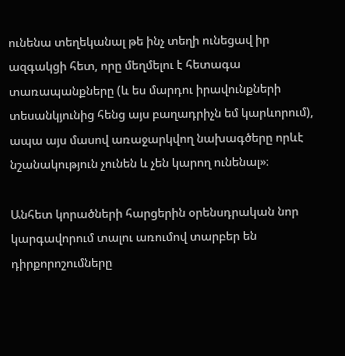ունենա տեղեկանալ թե ինչ տեղի ունեցավ իր ազգակցի հետ, որը մեղմելու է հետագա տառապանքները (և ես մարդու իրավունքների տեսանկյունից հենց այս բաղադրիչն եմ կարևորում), ապա այս մասով առաջարկվող նախագծերը որևէ նշանակություն չունեն և չեն կարող ունենալ»։

Անհետ կորածների հարցերին օրենսդրական նոր կարգավորում տալու առումով տարբեր են դիրքորոշումները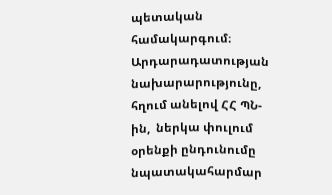պետական համակարգում։ Արդարադատության նախարարությունը, հղում անելով ՀՀ ՊՆ-ին,  ներկա փուլում օրենքի ընդունումը նպատակահարմար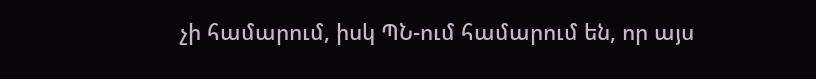չի համարում, իսկ ՊՆ-ում համարում են, որ այս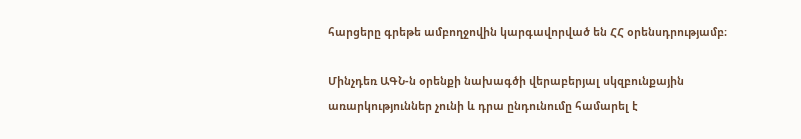հարցերը գրեթե ամբողջովին կարգավորված են ՀՀ օրենսդրությամբ։

Մինչդեռ ԱԳՆ-ն օրենքի նախագծի վերաբերյալ սկզբունքային առարկություններ չունի և դրա ընդունումը համարել է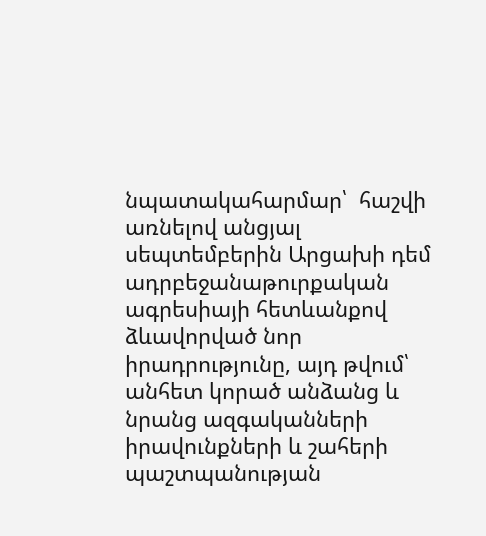նպատակահարմար՝  հաշվի առնելով անցյալ սեպտեմբերին Արցախի դեմ ադրբեջանաթուրքական ագրեսիայի հետևանքով ձևավորված նոր իրադրությունը, այդ թվում՝ անհետ կորած անձանց և նրանց ազգականների իրավունքների և շահերի պաշտպանության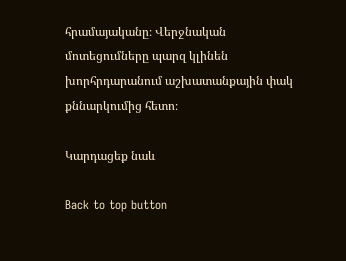հրամայականը։ Վերջնական մոտեցումները պարզ կլինեն խորհրդարանում աշխատանքային փակ քննարկումից հետո։

Կարդացեք նաև

Back to top button